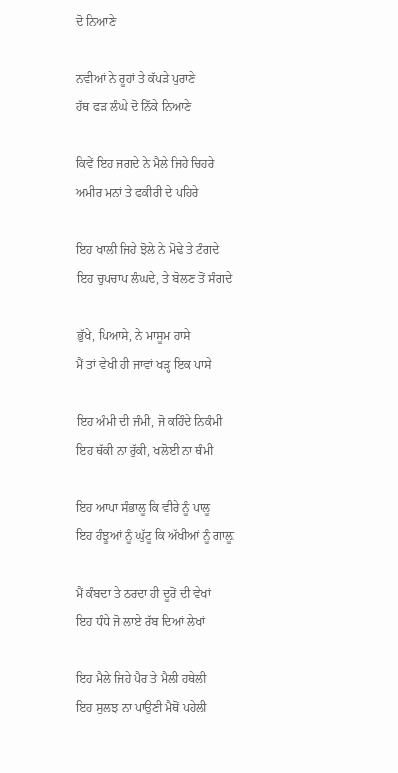ਦੋ ਨਿਆਣੇ

ਨਵੀਆਂ ਨੇ ਰੂਹਾਂ ਤੇ ਕੱਪੜੇ ਪੁਰਾਣੇ
ਹੱਥ ਫੜ ਲੰਘੇ ਦੋ ਨਿੱਕੇ ਨਿਆਣੇ

ਕਿਵੇਂ ਇਹ ਜਗਦੇ ਨੇ ਮੈਲੇ ਜਿਹੇ ਚਿਹਰੇ
ਅਮੀਰ ਮਨਾਂ ਤੇ ਫਕੀਰੀ ਦੇ ਪਹਿਰੇ

ਇਹ ਖਾਲੀ ਜਿਹੇ ਝੋਲੇ ਨੇ ਮੋਢੇ ਤੇ ਟੰਗਦੇ
ਇਹ ਚੁਪਚਾਪ ਲੰਘਦੇ, ਤੇ ਬੋਲਣ ਤੋਂ ਸੰਗਦੇ

ਭੁੱਖੇ, ਪਿਆਸੇ, ਨੇ ਮਾਸੂਮ ਹਾਸੇ
ਮੈਂ ਤਾਂ ਵੇਖੀ ਹੀ ਜਾਵਾਂ ਖੜ੍ਹ ਇਕ ਪਾਸੇ

ਇਹ ਅੰਮੀ ਦੀ ਜੰਮੀ, ਜੋ ਕਹਿੰਦੇ ਨਿਕੰਮੀ
ਇਹ ਥੱਕੀ ਨਾ ਰੁੱਕੀ, ਖਲੋਈ ਨਾ ਥੰਮੀ

ਇਹ ਆਪਾ ਸੰਭਾਲੂ ਕਿ ਵੀਰੇ ਨੂੰ ਪਾਲੂ
ਇਹ ਹੰਝੂਆਂ ਨੂੰ ਘੁੱਟੂ ਕਿ ਅੱਖੀਆਂ ਨੂੰ ਗਾਲ਼ੂ

ਮੈਂ ਕੰਬਦਾ ਤੇ ਠਰਦਾ ਹੀ ਦੂਰੋਂ ਦੀ ਵੇਖਾਂ
ਇਹ ਧੰਧੇ ਜੋ ਲਾਏ ਰੱਬ ਦਿਆਂ ਲੇਖਾਂ

ਇਹ ਮੈਲੇ ਜਿਹੇ ਪੈਰ ਤੇ ਮੈਲੀ ਹਥੇਲੀ
ਇਹ ਸੁਲਝ ਨਾ ਪਾਉਣੀ ਮੈਥੋਂ ਪਹੇਲੀ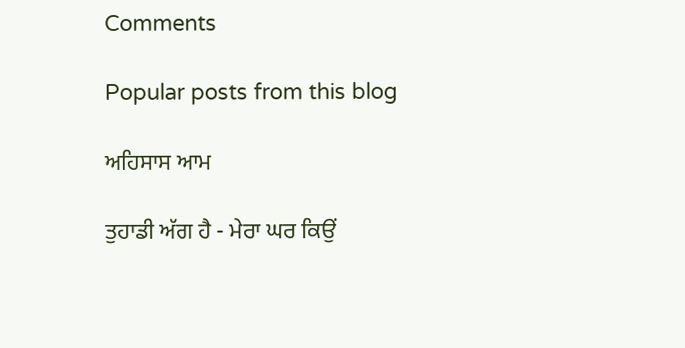Comments

Popular posts from this blog

ਅਹਿਸਾਸ ਆਮ

ਤੁਹਾਡੀ ਅੱਗ ਹੈ - ਮੇਰਾ ਘਰ ਕਿਉਂ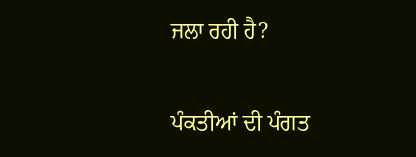ਜਲਾ ਰਹੀ ਹੈ?

ਪੰਕਤੀਆਂ ਦੀ ਪੰਗਤ